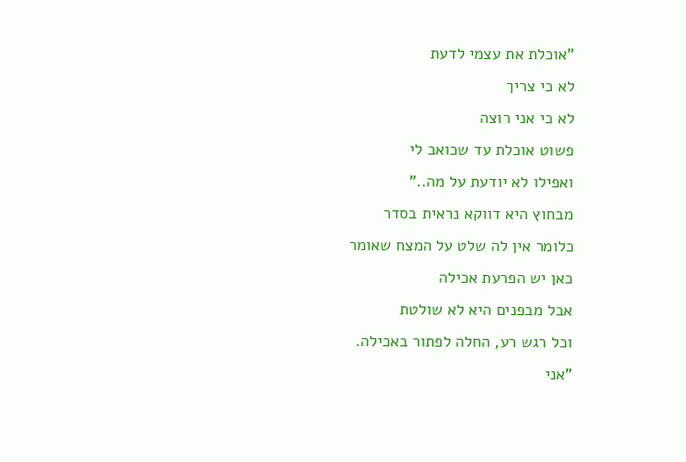"אוכלת את עצמי לדעת
לא כי צריך
לא כי אני רוצה
פשוט אוכלת עד שכואב לי
ואפילו לא יודעת על מה.."
מבחוץ היא דווקא נראית בסדר
כלומר אין לה שלט על המצח שאומר
כאן יש הפרעת אכילה
אבל מבפנים היא לא שולטת
וכל רגש רע, החלה לפתור באכילה.
"אני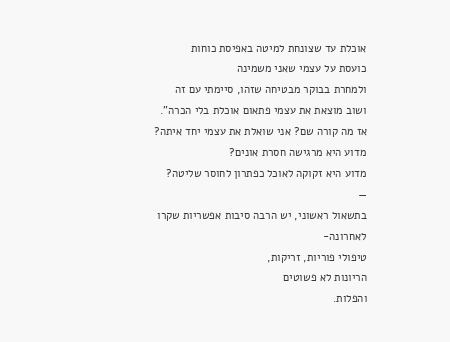אוכלת עד שצונחת למיטה באפיסת כוחות
כועסת על עצמי שאני משמינה
ולמחרת בבוקר מבטיחה שזהו, סיימתי עם זה
ושוב מוצאת את עצמי פתאום אוכלת בלי הכרה".
אז מה קורה שם? אני שואלת את עצמי יחד איתה?
מדוע היא מרגישה חסרת אונים?
מדוע היא זקוקה לאוכל כפתרון לחוסר שליטה?
—
בתשאול ראשוני, יש הרבה סיבות אפשריות שקרו לאחרונה-
טיפולי פוריות, זריקות,
הריונות לא פשוטים
והפלות.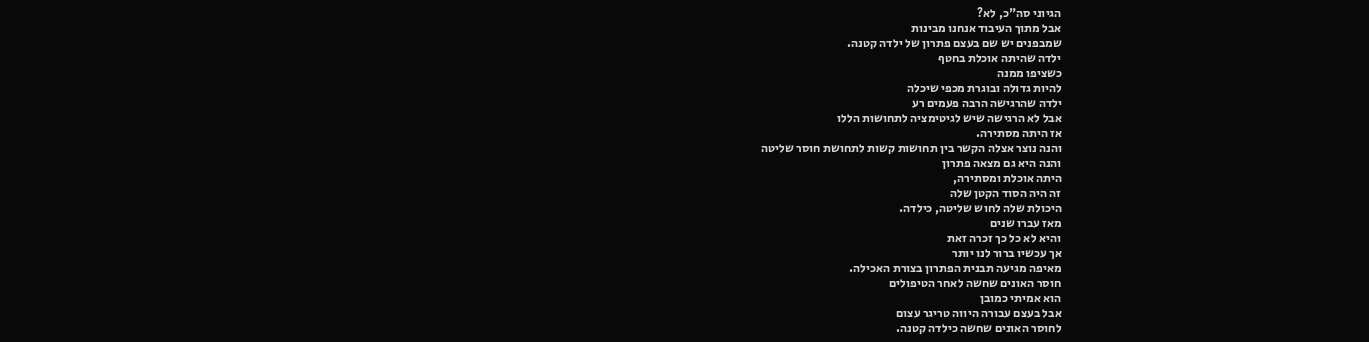הגיוני סה"כ, לא?
אבל מתוך העיבוד אנחנו מבינות
שמבפנים יש שם בעצם פתרון של ילדה קטנה.
ילדה שהיתה אוכלת בחטף
כשציפו ממנה
להיות גדולה ובוגרת מכפי שיכלה
ילדה שהרגישה הרבה פעמים רע
אבל לא הרגישה שיש לגיטימציה לתחושות הללו
אז היתה מסתירה.
והנה נוצר אצלה הקשר בין תחושות קשות לתחושת חוסר שליטה
והנה היא גם מצאה פתרון
היתה אוכלת ומסתירה,
זה היה הסוד הקטן שלה
היכולת שלה לחוש שליטה, כילדה.
מאז עברו שנים
והיא לא כל כך זכרה זאת
אך עכשיו ברור לנו יותר
מאיפה מגיעה תבנית הפתרון בצורת האכילה.
חוסר האונים שחשה לאחר הטיפולים
הוא אמיתי כמובן
אבל בעצם עבורה היווה טריגר עצום
לחוסר האונים שחשה כילדה קטנה.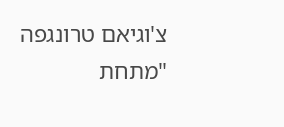צ'וגיאם טרונגפה
"מתחת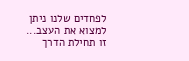לפחדים שלנו ניתן למצוא את העצב...
זו תחילת הדרך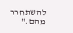להשתחרר מהם."